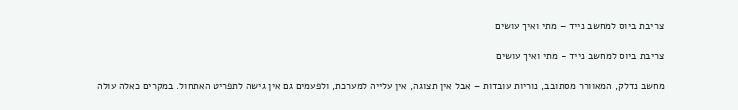צריבת ביוס למחשב נייד – מתי ואיך עושים

צריבת ביוס למחשב נייד - מתי ואיך עושים

מחשב נדלק, המאוורר מסתובב, נוריות עובדות – אבל אין תצוגה, אין עלייה למערכת, ולפעמים גם אין גישה לתפריט האתחול. במקרים כאלה עולה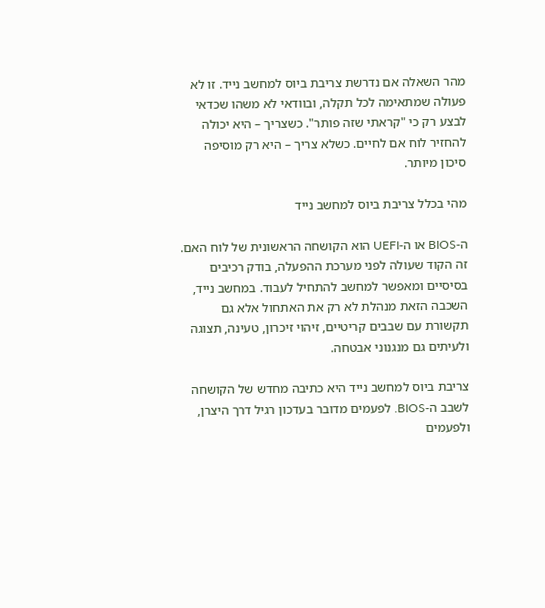מהר השאלה אם נדרשת צריבת ביוס למחשב נייד. זו לא פעולה שמתאימה לכל תקלה, ובוודאי לא משהו שכדאי לבצע רק כי "קראתי שזה פותר". כשצריך – היא יכולה להחזיר לוח אם לחיים. כשלא צריך – היא רק מוסיפה סיכון מיותר.

מהי בכלל צריבת ביוס למחשב נייד

ה-BIOS או ה-UEFI הוא הקושחה הראשונית של לוח האם. זה הקוד שעולה לפני מערכת ההפעלה, בודק רכיבים בסיסיים ומאפשר למחשב להתחיל לעבוד. במחשב נייד, השכבה הזאת מנהלת לא רק את האתחול אלא גם תקשורת עם שבבים קריטיים, זיהוי זיכרון, טעינה, תצוגה ולעיתים גם מנגנוני אבטחה.

צריבת ביוס למחשב נייד היא כתיבה מחדש של הקושחה לשבב ה-BIOS. לפעמים מדובר בעדכון רגיל דרך היצרן, ולפעמים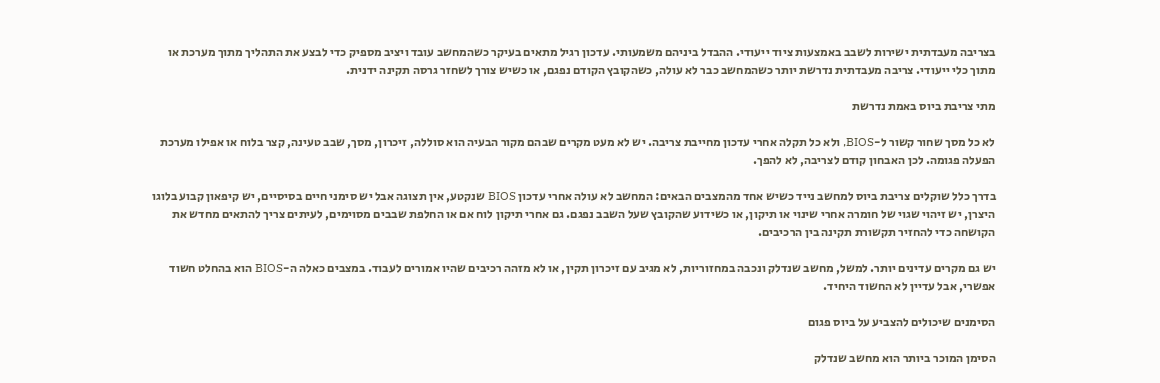בצריבה מעבדתית ישירות לשבב באמצעות ציוד ייעודי. ההבדל ביניהם משמעותי. עדכון רגיל מתאים בעיקר כשהמחשב עובד ויציב מספיק כדי לבצע את התהליך מתוך מערכת או מתוך כלי ייעודי. צריבה מעבדתית נדרשת יותר כשהמחשב כבר לא עולה, כשהקובץ הקודם נפגם, או כשיש צורך לשחזר גרסה תקינה ידנית.

מתי צריבת ביוס באמת נדרשת

לא כל מסך שחור קשור ל-BIOS, ולא כל תקלה אחרי עדכון מחייבת צריבה. יש לא מעט מקרים שבהם מקור הבעיה הוא סוללה, זיכרון, מסך, שבב טעינה, קצר בלוח או אפילו מערכת הפעלה פגומה. לכן האבחון קודם לצריבה, לא להפך.

בדרך כלל שוקלים צריבת ביוס למחשב נייד כשיש אחד מהמצבים הבאים: המחשב לא עולה אחרי עדכון BIOS שנקטע, אין תצוגה אבל יש סימני חיים בסיסיים, יש קיפאון קבוע בלוגו היצרן, יש זיהוי שגוי של חומרה אחרי שינוי או תיקון, או כשידוע שהקובץ שעל השבב נפגם. גם אחרי תיקון לוח אם או החלפת שבבים מסוימים, לעיתים צריך להתאים מחדש את הקושחה כדי להחזיר תקשורת תקינה בין הרכיבים.

יש גם מקרים עדינים יותר. למשל, מחשב שנדלק ונכבה במחזוריות, לא מגיב עם זיכרון תקין, או לא מזהה רכיבים שהיו אמורים לעבוד. במצבים כאלה ה-BIOS הוא בהחלט חשוד אפשרי, אבל עדיין לא החשוד היחיד.

הסימנים שיכולים להצביע על ביוס פגום

הסימן המוכר ביותר הוא מחשב שנדלק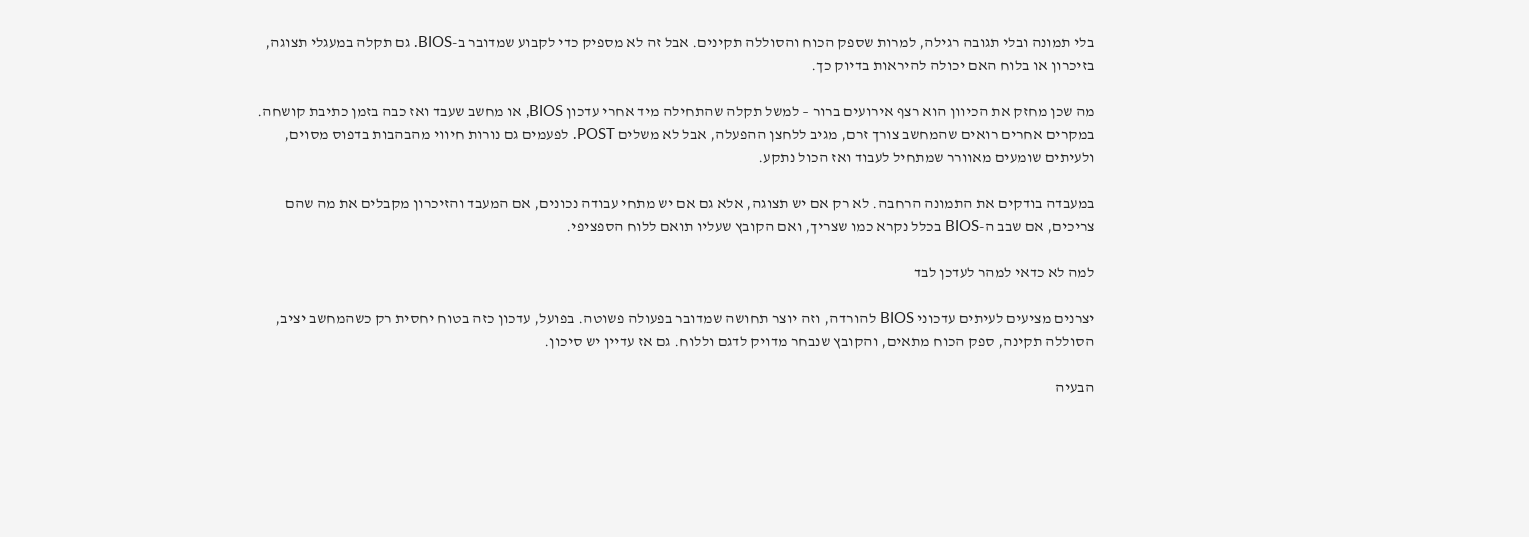בלי תמונה ובלי תגובה רגילה, למרות שספק הכוח והסוללה תקינים. אבל זה לא מספיק כדי לקבוע שמדובר ב-BIOS. גם תקלה במעגלי תצוגה, בזיכרון או בלוח האם יכולה להיראות בדיוק כך.

מה שכן מחזק את הכיוון הוא רצף אירועים ברור – למשל תקלה שהתחילה מיד אחרי עדכון BIOS, או מחשב שעבד ואז כבה בזמן כתיבת קושחה. במקרים אחרים רואים שהמחשב צורך זרם, מגיב ללחצן ההפעלה, אבל לא משלים POST. לפעמים גם נורות חיווי מהבהבות בדפוס מסוים, ולעיתים שומעים מאוורר שמתחיל לעבוד ואז הכול נתקע.

במעבדה בודקים את התמונה הרחבה. לא רק אם יש תצוגה, אלא גם אם יש מתחי עבודה נכונים, אם המעבד והזיכרון מקבלים את מה שהם צריכים, אם שבב ה-BIOS בכלל נקרא כמו שצריך, ואם הקובץ שעליו תואם ללוח הספציפי.

למה לא כדאי למהר לעדכן לבד

יצרנים מציעים לעיתים עדכוני BIOS להורדה, וזה יוצר תחושה שמדובר בפעולה פשוטה. בפועל, עדכון כזה בטוח יחסית רק כשהמחשב יציב, הסוללה תקינה, ספק הכוח מתאים, והקובץ שנבחר מדויק לדגם וללוח. גם אז עדיין יש סיכון.

הבעיה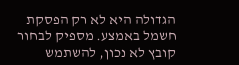הגדולה היא לא רק הפסקת חשמל באמצע. מספיק לבחור קובץ לא נכון, להשתמש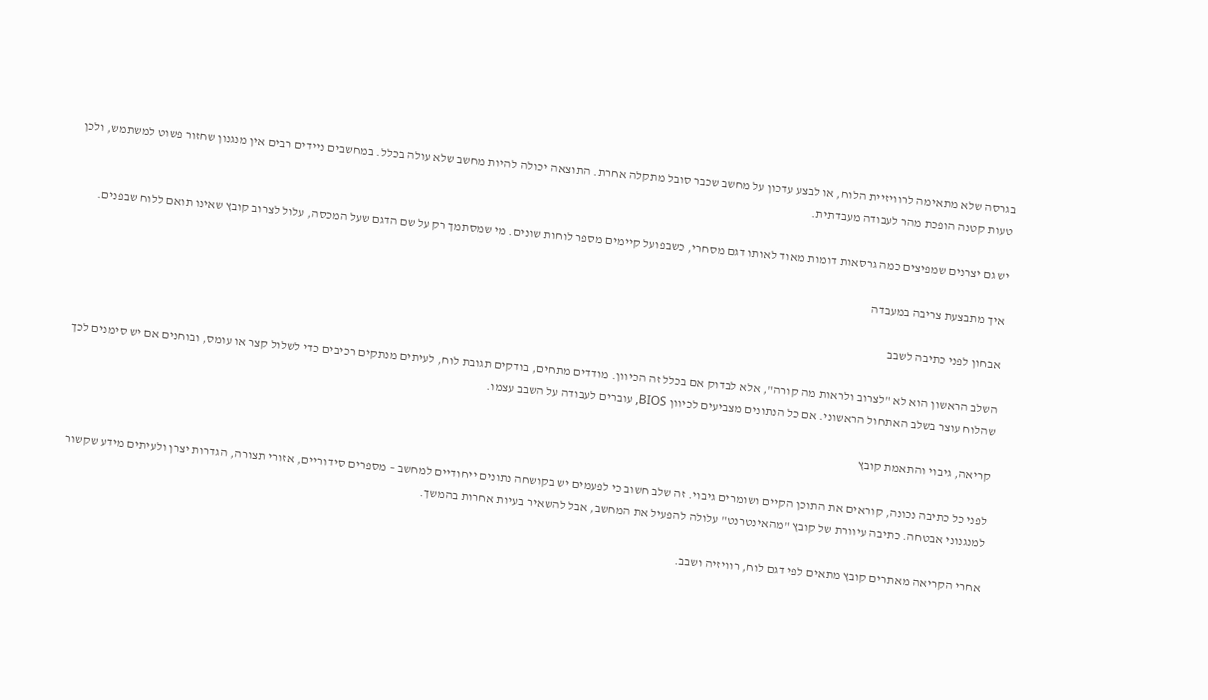בגרסה שלא מתאימה לרוויזיית הלוח, או לבצע עדכון על מחשב שכבר סובל מתקלה אחרת. התוצאה יכולה להיות מחשב שלא עולה בכלל. במחשבים ניידים רבים אין מנגנון שחזור פשוט למשתמש, ולכן טעות קטנה הופכת מהר לעבודה מעבדתית.

יש גם יצרנים שמפיצים כמה גרסאות דומות מאוד לאותו דגם מסחרי, כשבפועל קיימים מספר לוחות שונים. מי שמסתמך רק על שם הדגם שעל המכסה, עלול לצרוב קובץ שאינו תואם ללוח שבפנים.

איך מתבצעת צריבה במעבדה

אבחון לפני כתיבה לשבב

השלב הראשון הוא לא "לצרוב ולראות מה קורה", אלא לבדוק אם בכלל זה הכיוון. מודדים מתחים, בודקים תגובת לוח, לעיתים מנתקים רכיבים כדי לשלול קצר או עומס, ובוחנים אם יש סימנים לכך שהלוח עוצר בשלב האתחול הראשוני. אם כל הנתונים מצביעים לכיוון BIOS, עוברים לעבודה על השבב עצמו.

קריאה, גיבוי והתאמת קובץ

לפני כל כתיבה נכונה, קוראים את התוכן הקיים ושומרים גיבוי. זה שלב חשוב כי לפעמים יש בקושחה נתונים ייחודיים למחשב – מספרים סידוריים, אזורי תצורה, הגדרות יצרן ולעיתים מידע שקשור למנגנוני אבטחה. כתיבה עיוורת של קובץ "מהאינטרנט" עלולה להפעיל את המחשב, אבל להשאיר בעיות אחרות בהמשך.

אחרי הקריאה מאתרים קובץ מתאים לפי דגם לוח, רוויזיה ושבב.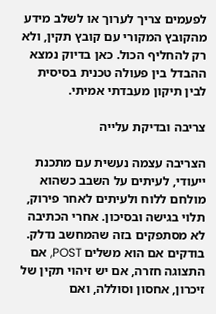לפעמים צריך לערוך או לשלב מידע מהקובץ המקורי עם קובץ תקין, ולא רק להחליף הכול. כאן בדיוק נמצא ההבדל בין פעולה טכנית בסיסית לבין תיקון מעבדתי אמיתי.

צריבה ובדיקת עלייה

הצריבה עצמה נעשית עם מתכנת ייעודי, לעיתים על השבב כשהוא מולחם ללוח ולעיתים לאחר פירוק, תלוי בגישה ובסיכון. אחרי הכתיבה לא מסתפקים בזה שהמחשב נדלק. בודקים אם הוא משלים POST, אם התצוגה חזרה, אם יש זיהוי תקין של זיכרון, אחסון וסוללה, ואם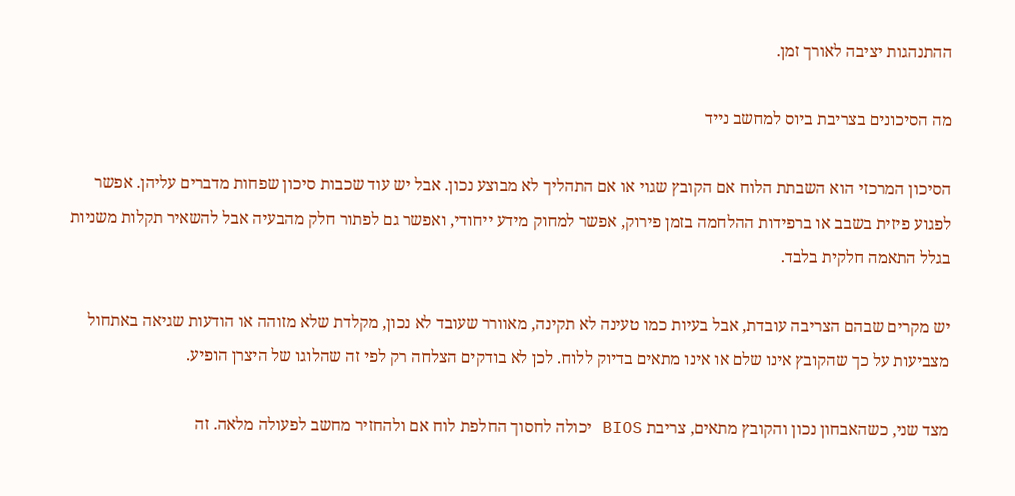ההתנהגות יציבה לאורך זמן.

מה הסיכונים בצריבת ביוס למחשב נייד

הסיכון המרכזי הוא השבתת הלוח אם הקובץ שגוי או אם התהליך לא מבוצע נכון. אבל יש עוד שכבות סיכון שפחות מדברים עליהן. אפשר לפגוע פיזית בשבב או ברפידות ההלחמה בזמן פירוק, אפשר למחוק מידע ייחודי, ואפשר גם לפתור חלק מהבעיה אבל להשאיר תקלות משניות בגלל התאמה חלקית בלבד.

יש מקרים שבהם הצריבה עובדת, אבל בעיות כמו טעינה לא תקינה, מאוורר שעובד לא נכון, מקלדת שלא מזוהה או הודעות שגיאה באתחול מצביעות על כך שהקובץ אינו שלם או אינו מתאים בדיוק ללוח. לכן לא בודקים הצלחה רק לפי זה שהלוגו של היצרן הופיע.

מצד שני, כשהאבחון נכון והקובץ מתאים, צריבת BIOS יכולה לחסוך החלפת לוח אם ולהחזיר מחשב לפעולה מלאה. זה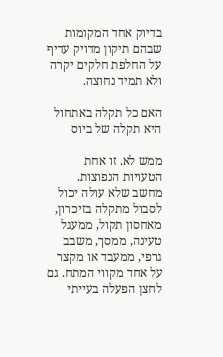בדיוק אחד המקומות שבהם תיקון מדויק עדיף על החלפת חלקים יקרה ולא תמיד נחוצה.

האם כל תקלה באתחול היא תקלה של ביוס

ממש לא. זו אחת הטעויות הנפוצות. מחשב שלא עולה יכול לסבול מתקלה בזיכרון, מאחסון תקול, ממעגל טעינה, ממסך, משבב גרפי, ממעבד או מקצר על אחד מקווי המתח. גם לחצן הפעלה בעייתי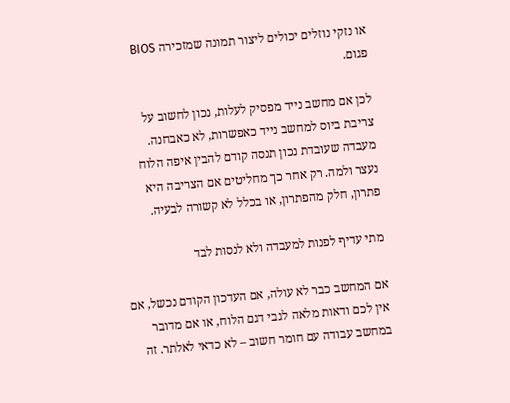או נזקי נוזלים יכולים ליצור תמונה שמזכירה BIOS פגום.

לכן אם מחשב נייד מפסיק לעלות, נכון לחשוב על צריבת ביוס למחשב נייד כאפשרות, לא כאבחנה. מעבדה שעובדת נכון תנסה קודם להבין איפה הלוח נעצר ולמה. רק אחר כך מחליטים אם הצריבה היא פתרון, חלק מהפתרון, או בכלל לא קשורה לבעיה.

מתי עדיף לפנות למעבדה ולא לנסות לבד

אם המחשב כבר לא עולה, אם העדכון הקודם נכשל, אם אין לכם ודאות מלאה לגבי דגם הלוח, או אם מדובר במחשב עבודה עם חומר חשוב – לא כדאי לאלתר. זה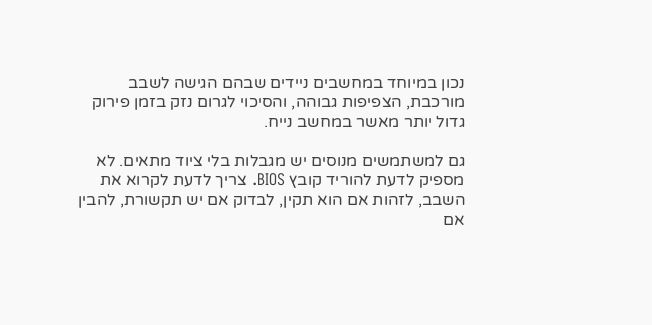נכון במיוחד במחשבים ניידים שבהם הגישה לשבב מורכבת, הצפיפות גבוהה, והסיכוי לגרום נזק בזמן פירוק גדול יותר מאשר במחשב נייח.

גם למשתמשים מנוסים יש מגבלות בלי ציוד מתאים. לא מספיק לדעת להוריד קובץ BIOS. צריך לדעת לקרוא את השבב, לזהות אם הוא תקין, לבדוק אם יש תקשורת, להבין אם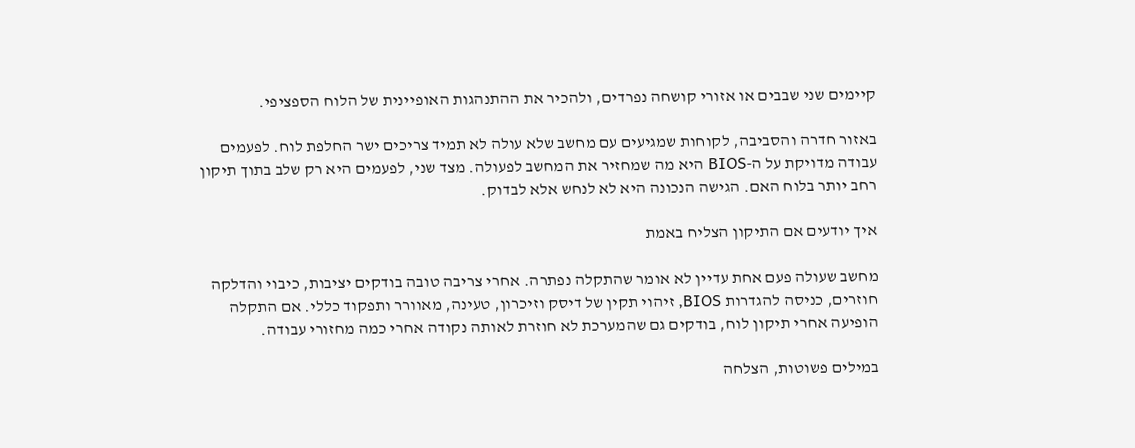קיימים שני שבבים או אזורי קושחה נפרדים, ולהכיר את ההתנהגות האופיינית של הלוח הספציפי.

באזור חדרה והסביבה, לקוחות שמגיעים עם מחשב שלא עולה לא תמיד צריכים ישר החלפת לוח. לפעמים עבודה מדויקת על ה-BIOS היא מה שמחזיר את המחשב לפעולה. מצד שני, לפעמים היא רק שלב בתוך תיקון רחב יותר בלוח האם. הגישה הנכונה היא לא לנחש אלא לבדוק.

איך יודעים אם התיקון הצליח באמת

מחשב שעולה פעם אחת עדיין לא אומר שהתקלה נפתרה. אחרי צריבה טובה בודקים יציבות, כיבוי והדלקה חוזרים, כניסה להגדרות BIOS, זיהוי תקין של דיסק וזיכרון, טעינה, מאוורר ותפקוד כללי. אם התקלה הופיעה אחרי תיקון לוח, בודקים גם שהמערכת לא חוזרת לאותה נקודה אחרי כמה מחזורי עבודה.

במילים פשוטות, הצלחה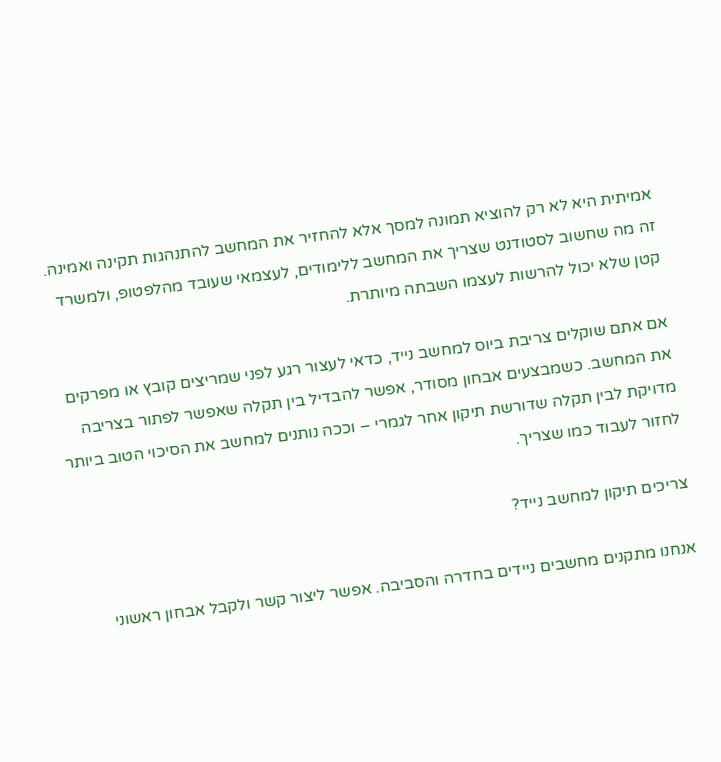אמיתית היא לא רק להוציא תמונה למסך אלא להחזיר את המחשב להתנהגות תקינה ואמינה. זה מה שחשוב לסטודנט שצריך את המחשב ללימודים, לעצמאי שעובד מהלפטופ, ולמשרד קטן שלא יכול להרשות לעצמו השבתה מיותרת.

אם אתם שוקלים צריבת ביוס למחשב נייד, כדאי לעצור רגע לפני שמריצים קובץ או מפרקים את המחשב. כשמבצעים אבחון מסודר, אפשר להבדיל בין תקלה שאפשר לפתור בצריבה מדויקת לבין תקלה שדורשת תיקון אחר לגמרי – וככה נותנים למחשב את הסיכוי הטוב ביותר לחזור לעבוד כמו שצריך.

צריכים תיקון למחשב נייד?

אנחנו מתקנים מחשבים ניידים בחדרה והסביבה. אפשר ליצור קשר ולקבל אבחון ראשוני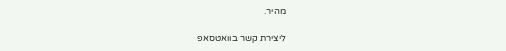מהיר.

ליצירת קשר בוואטסאפ